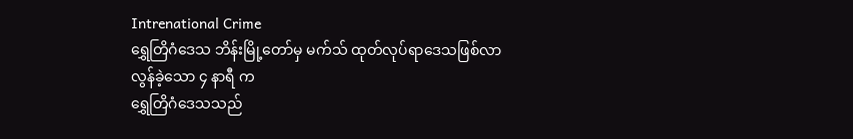Intrenational Crime
ရွှေတြိဂံဒေသ ဘိန်းမြို့တော်မှ မက်သ် ထုတ်လုပ်ရာဒေသဖြစ်လာ
လွန်ခဲ့သော ၄ နာရီ က
ရွှေတြိဂံဒေသသည်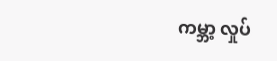ကမ္ဘာ့ လှုပ်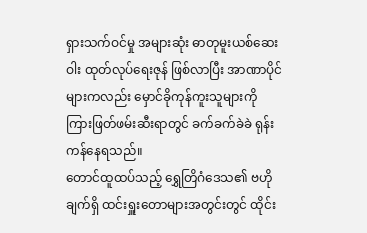ရှားသက်ဝင်မှု အများဆုံး ဓာတုမူးယစ်ဆေးဝါး ထုတ်လုပ်ရေးဇုန် ဖြစ်လာပြီး အာဏာပိုင်များကလည်း မှောင်ခိုကုန်ကူးသူများကို ကြားဖြတ်ဖမ်းဆီးရာတွင် ခက်ခက်ခဲခဲ ရုန်းကန်နေရသည်။
တောင်ထူထပ်သည့် ရွှေတြိဂံဒေသ၏ ဗဟိုချက်ရှိ ထင်းရှူးတောများအတွင်းတွင် ထိုင်း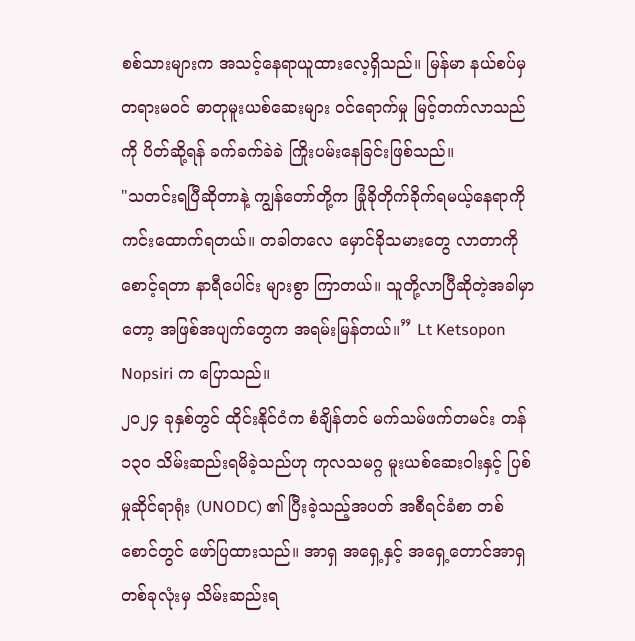စစ်သားများက အသင့်နေရာယူထားလေ့ရှိသည်။ မြန်မာ နယ်စပ်မှ တရားမဝင် ဓာတုမူးယစ်ဆေးများ ဝင်ရောက်မှု မြင့်တက်လာသည်ကို ပိတ်ဆို့ရန် ခက်ခက်ခဲခဲ ကြိုးပမ်းနေခြင်းဖြစ်သည်။
"သတင်းရပြီဆိုတာနဲ့ ကျွန်တော်တို့က ခြုံခိုတိုက်ခိုက်ရမယ့်နေရာကို ကင်းထောက်ရတယ်။ တခါတလေ မှောင်ခိုသမားတွေ လာတာကို စောင့်ရတာ နာရီပေါင်း များစွာ ကြာတယ်။ သူတို့လာပြီဆိုတဲ့အခါမှာတော့ အဖြစ်အပျက်တွေက အရမ်းမြန်တယ်။” Lt Ketsopon Nopsiri က ပြောသည်။
၂၀၂၄ ခုနှစ်တွင် ထိုင်းနိုင်ငံက စံချိန်တင် မက်သမ်ဖက်တမင်း တန် ၁၃၀ သိမ်းဆည်းရမိခဲ့သည်ဟု ကုလသမဂ္ဂ မူးယစ်ဆေးဝါးနှင့် ပြစ်မှုဆိုင်ရာရုံး (UNODC) ၏ ပြီးခဲ့သည့်အပတ် အစီရင်ခံစာ တစ်စောင်တွင် ဖော်ပြထားသည်။ အာရှ အရှေ့နှင့် အရှေ့တောင်အာရှတစ်ခုလုံးမှ သိမ်းဆည်းရ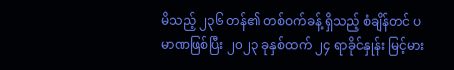မိသည့် ၂၃၆ တန်၏ တစ်ဝက်ခန့် ရှိသည့် စံချိန်တင် ပမာဏဖြစ်ပြီး ၂၀၂၃ ခုနှစ်ထက် ၂၄ ရာခိုင်နှုန်း မြင့်မား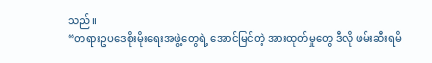သည်။
“တရားဥပဒေစိုးမိုးရေးအဖွဲ့တွေရဲ့ အောင်မြင်တဲ့ အားထုတ်မှုတွေ ဒီလို ဖမ်းဆီးရမိ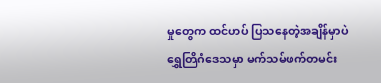မှုတွေက ထင်ဟပ် ပြသနေတဲ့အချိန်မှာပဲ ရွှေတြိဂံဒေသမှာ မက်သမ်ဖက်တမင်း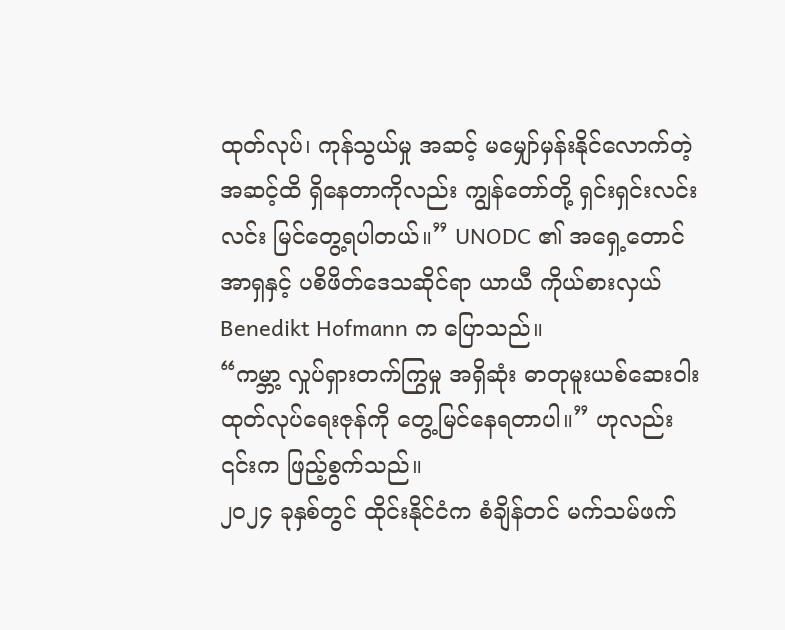ထုတ်လုပ်၊ ကုန်သွယ်မှု အဆင့် မမျှော်မှန်းနိုင်လောက်တဲ့အဆင့်ထိ ရှိနေတာကိုလည်း ကျွန်တော်တို့ ရှင်းရှင်းလင်းလင်း မြင်တွေ့ရပါတယ်။” UNODC ၏ အရှေ့တောင်အာရှနှင့် ပစိဖိတ်ဒေသဆိုင်ရာ ယာယီ ကိုယ်စားလှယ် Benedikt Hofmann က ပြောသည်။
“ကမ္ဘာ့ လှုပ်ရှားတက်ကြွမှု အရှိဆုံး ဓာတုမူးယစ်ဆေးဝါး ထုတ်လုပ်ရေးဇုန်ကို တွေ့မြင်နေရတာပါ။” ဟုလည်း ၎င်းက ဖြည့်စွက်သည်။
၂၀၂၄ ခုနှစ်တွင် ထိုင်းနိုင်ငံက စံချိန်တင် မက်သမ်ဖက်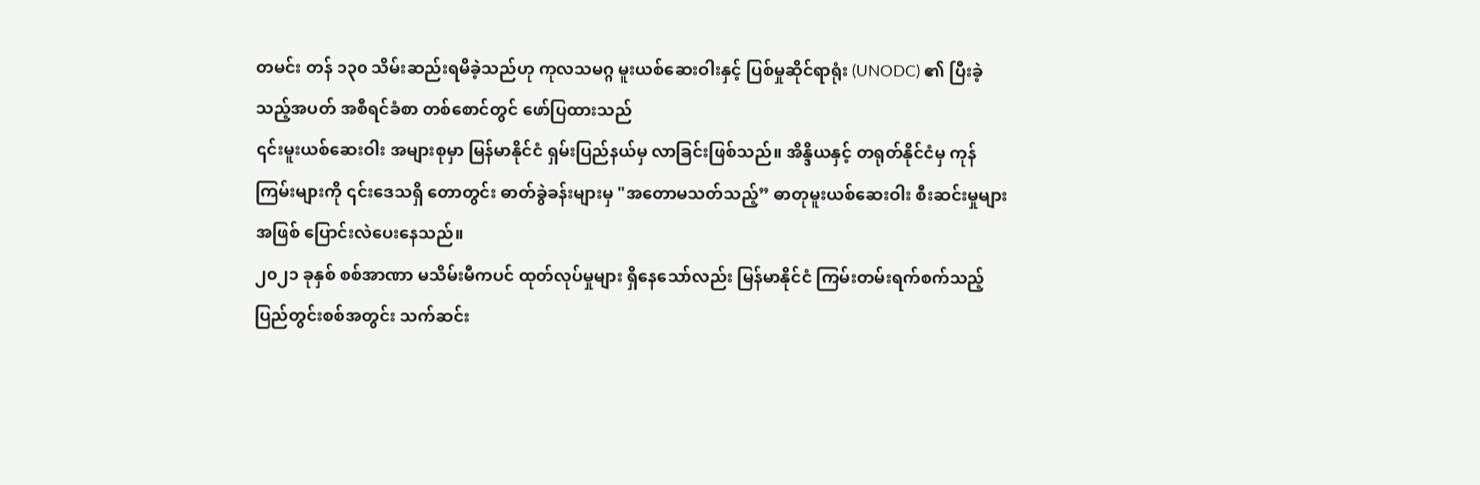တမင်း တန် ၁၃၀ သိမ်းဆည်းရမိခဲ့သည်ဟု ကုလသမဂ္ဂ မူးယစ်ဆေးဝါးနှင့် ပြစ်မှုဆိုင်ရာရုံး (UNODC) ၏ ပြီးခဲ့သည့်အပတ် အစီရင်ခံစာ တစ်စောင်တွင် ဖော်ပြထားသည်
၎င်းမူးယစ်ဆေးဝါး အများစုမှာ မြန်မာနိုင်ငံ ရှမ်းပြည်နယ်မှ လာခြင်းဖြစ်သည်။ အိန္ဒိယနှင့် တရုတ်နိုင်ငံမှ ကုန်ကြမ်းများကို ၎င်းဒေသရှိ တောတွင်း ဓာတ်ခွဲခန်းများမှ "အတောမသတ်သည့်” ဓာတုမူးယစ်ဆေးဝါး စီးဆင်းမှုများအဖြစ် ပြောင်းလဲပေးနေသည်။
၂၀၂၁ ခုနှစ် စစ်အာဏာ မသိမ်းမီကပင် ထုတ်လုပ်မှုများ ရှိနေသော်လည်း မြန်မာနိုင်ငံ ကြမ်းတမ်းရက်စက်သည့် ပြည်တွင်းစစ်အတွင်း သက်ဆင်း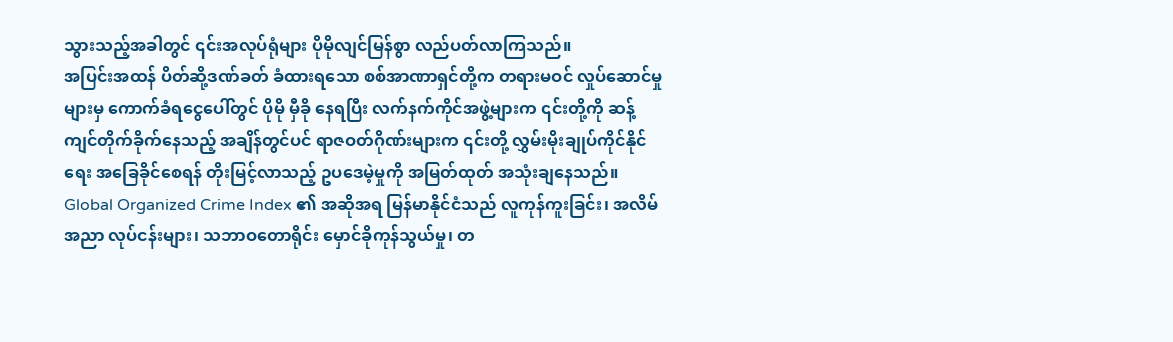သွားသည့်အခါတွင် ၎င်းအလုပ်ရုံများ ပိုမိုလျင်မြန်စွာ လည်ပတ်လာကြသည်။
အပြင်းအထန် ပိတ်ဆို့ဒဏ်ခတ် ခံထားရသော စစ်အာဏာရှင်တို့က တရားမဝင် လှုပ်ဆောင်မှုများမှ ကောက်ခံရငွေပေါ်တွင် ပိုမို မှီခို နေရပြီး လက်နက်ကိုင်အဖွဲ့များက ၎င်းတို့ကို ဆန့်ကျင်တိုက်ခိုက်နေသည့် အချိန်တွင်ပင် ရာဇဝတ်ဂိုဏ်းများက ၎င်းတို့ လွှမ်းမိုးချုပ်ကိုင်နိုင်ရေး အခြေခိုင်စေရန် တိုးမြင့်လာသည့် ဥပဒေမဲ့မှုကို အမြတ်ထုတ် အသုံးချနေသည်။
Global Organized Crime Index ၏ အဆိုအရ မြန်မာနိုင်ငံသည် လူကုန်ကူးခြင်း၊ အလိမ်အညာ လုပ်ငန်းများ၊ သဘာဝတောရိုင်း မှောင်ခိုကုန်သွယ်မှု၊ တ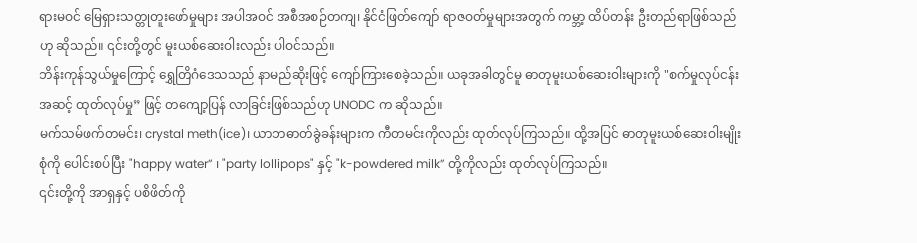ရားမဝင် မြေရှားသတ္တုတူးဖော်မှုများ အပါအဝင် အစီအစဉ်တကျ၊ နိုင်ငံဖြတ်ကျော် ရာဇဝတ်မှုများအတွက် ကမ္ဘာ့ ထိပ်တန်း ဦးတည်ရာဖြစ်သည်ဟု ဆိုသည်။ ၎င်းတို့တွင် မူးယစ်ဆေးဝါးလည်း ပါဝင်သည်။
ဘိန်းကုန်သွယ်မှုကြောင့် ရွှေတြိဂံဒေသသည် နာမည်ဆိုးဖြင့် ကျော်ကြားစေခဲ့သည်။ ယခုအခါတွင်မူ ဓာတုမူးယစ်ဆေးဝါးများကို "စက်မှုလုပ်ငန်းအဆင့် ထုတ်လုပ်မှု” ဖြင့် တကျော့ပြန် လာခြင်းဖြစ်သည်ဟု UNODC က ဆိုသည်။
မက်သမ်ဖက်တမင်း၊ crystal meth(ice)၊ ယာဘဓာတ်ခွဲခန်းများက ကီတမင်းကိုလည်း ထုတ်လုပ်ကြသည်။ ထို့အပြင် ဓာတုမူးယစ်ဆေးဝါးမျိုးစုံကို ပေါင်းစပ်ပြီး "happy water” ၊ "party lollipops" နှင့် "k-powdered milk” တို့ကိုလည်း ထုတ်လုပ်ကြသည်။
၎င်းတို့ကို အာရှနှင့် ပစိဖိတ်ကို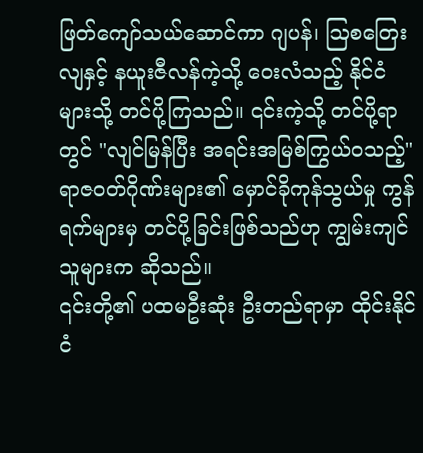ဖြတ်ကျော်သယ်ဆောင်ကာ ဂျပန်၊ ဩစတြေးလျနှင့် နယူးဇီလန်ကဲ့သို့ ဝေးလံသည့် နိုင်ငံများသို့ တင်ပို့ကြသည်။ ၎င်းကဲ့သို့ တင်ပို့ရာတွင် "လျင်မြန်ပြီး အရင်းအမြစ်ကြွယ်ဝသည့်" ရာဇဝတ်ဂိုဏ်းများ၏ မှောင်ခိုကုန်သွယ်မှု ကွန်ရက်များမှ တင်ပို့ခြင်းဖြစ်သည်ဟု ကျွမ်းကျင်သူများက ဆိုသည်။
၎င်းတို့၏ ပထမဦးဆုံး ဦးတည်ရာမှာ ထိုင်းနိုင်ငံ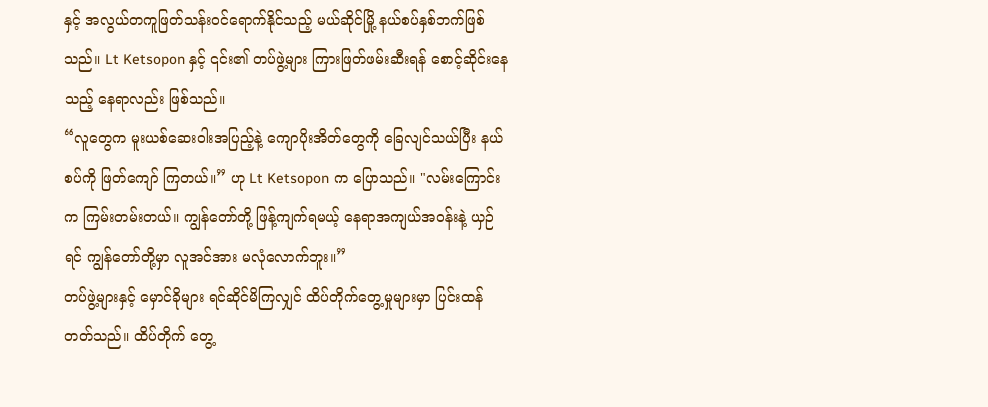နှင့် အလွယ်တကူဖြတ်သန်းဝင်ရောက်နိုင်သည့် မယ်ဆိုင်မြို့ နယ်စပ်နှစ်ဘက်ဖြစ်သည်။ Lt Ketsopon နှင့် ၎င်း၏ တပ်ဖွဲ့များ ကြားဖြတ်ဖမ်းဆီးရန် စောင့်ဆိုင်းနေသည့် နေရာလည်း ဖြစ်သည်။
“လူတွေက မူးယစ်ဆေးဝါးအပြည့်နဲ့ ကျောပိုးအိတ်တွေကို ခြေလျင်သယ်ပြီး နယ်စပ်ကို ဖြတ်ကျော် ကြတယ်။” ဟု Lt Ketsopon က ပြောသည်။ "လမ်းကြောင်းက ကြမ်းတမ်းတယ်။ ကျွန်တော်တို့ ဖြန့်ကျက်ရမယ့် နေရာအကျယ်အဝန်းနဲ့ ယှဉ်ရင် ကျွန်တော်တို့မှာ လူအင်အား မလုံလောက်ဘူး။”
တပ်ဖွဲ့များနှင့် မှောင်ခိုများ ရင်ဆိုင်မိကြလျှင် ထိပ်တိုက်တွေ့မှုများမှာ ပြင်းထန်တတ်သည်။ ထိပ်တိုက် တွေ့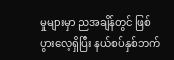မှုများမှာ ညအချိန်တွင် ဖြစ်ပွားလေ့ရှိပြီး နယ်စပ်နှစ်ဘက်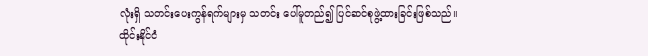လုံးရှိ သတင်းပေးကွန်ရက်များမှ သတင်း ပေါ်မူတည်၍ ပြင်ဆင်စုဖွဲ့ထားခြင်းဖြစ်သည်။
ထိုင်းနိုင်ငံ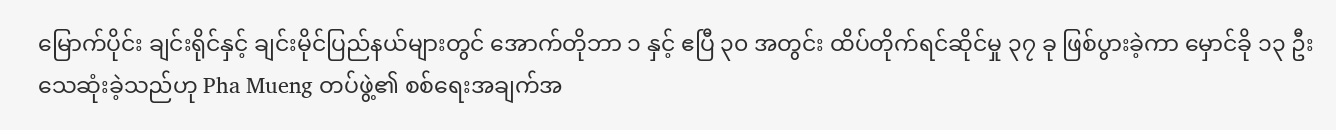မြောက်ပိုင်း ချင်းရိုင်နှင့် ချင်းမိုင်ပြည်နယ်များတွင် အောက်တိုဘာ ၁ နှင့် ဧပြီ ၃၀ အတွင်း ထိပ်တိုက်ရင်ဆိုင်မှု ၃၇ ခု ဖြစ်ပွားခဲ့ကာ မှောင်ခို ၁၃ ဦး သေဆုံးခဲ့သည်ဟု Pha Mueng တပ်ဖွဲ့၏ စစ်ရေးအချက်အ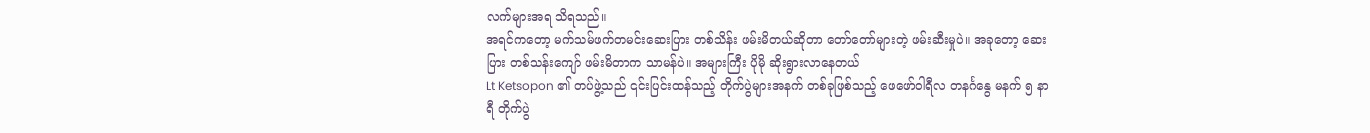လက်များအရ သိရသည်။
အရင်ကတော့ မက်သမ်ဖက်တမင်းဆေးပြား တစ်သိန်း ဖမ်းမိတယ်ဆိုတာ တော်တော်များတဲ့ ဖမ်းဆီးမှုပဲ။ အခုတော့ ဆေးပြား တစ်သန်းကျော် ဖမ်းမိတာက သာမန်ပဲ။ အများကြီး ပိုမို ဆိုးရွားလာနေတယ်
Lt Ketsopon ၏ တပ်ဖွဲ့သည် ၎င်းပြင်းထန်သည့် တိုက်ပွဲများအနက် တစ်ခုဖြစ်သည့် ဖေဖော်ဝါရီလ တနင်္ဂနွေ မနက် ၅ နာရီ တိုက်ပွဲ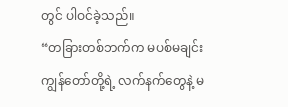တွင် ပါဝင်ခဲ့သည်။
“တခြားတစ်ဘက်က မပစ်မချင်း ကျွန်တော်တို့ရဲ့ လက်နက်တွေနဲ့ မ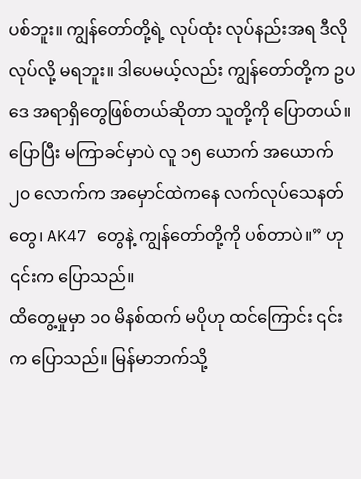ပစ်ဘူး။ ကျွန်တော်တို့ရဲ့ လုပ်ထုံး လုပ်နည်းအရ ဒီလို လုပ်လို့ မရဘူး။ ဒါပေမယ့်လည်း ကျွန်တော်တို့က ဥပဒေ အရာရှိတွေဖြစ်တယ်ဆိုတာ သူတို့ကို ပြောတယ်။ ပြောပြီး မကြာခင်မှာပဲ လူ ၁၅ ယောက် အယောက် ၂၀ လောက်က အမှောင်ထဲကနေ လက်လုပ်သေနတ်တွေ၊ AK47 တွေနဲ့ ကျွန်တော်တို့ကို ပစ်တာပဲ။” ဟု ၎င်းက ပြောသည်။
ထိတွေ့မှုမှာ ၁၀ မိနစ်ထက် မပိုဟု ထင်ကြောင်း ၎င်းက ပြောသည်။ မြန်မာဘက်သို့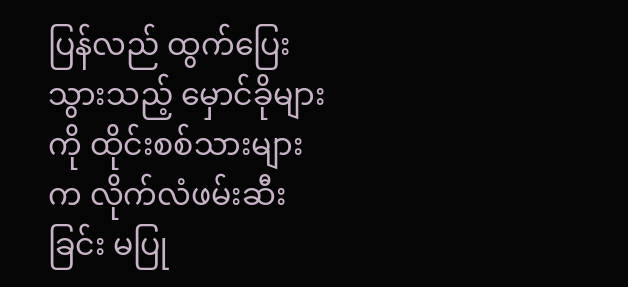ပြန်လည် ထွက်ပြေးသွားသည့် မှောင်ခိုများကို ထိုင်းစစ်သားများက လိုက်လံဖမ်းဆီးခြင်း မပြု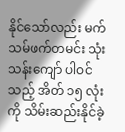နိုင်သော်လည်း မက်သမ်ဖက်တမင်း သုံးသန်းကျော် ပါဝင်သည့် အိတ် ၁၅ လုံးကို သိမ်းဆည်းနိုင်ခဲ့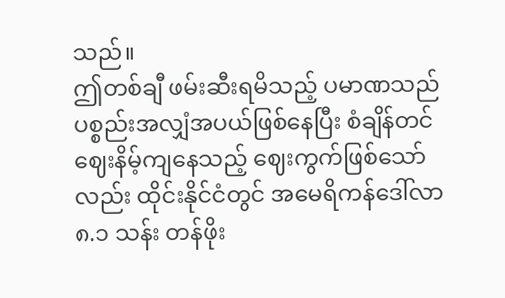သည်။
ဤတစ်ချီ ဖမ်းဆီးရမိသည့် ပမာဏသည် ပစ္စည်းအလျှံအပယ်ဖြစ်နေပြီး စံချိန်တင် ဈေးနိမ့်ကျနေသည့် ဈေးကွက်ဖြစ်သော်လည်း ထိုင်းနိုင်ငံတွင် အမေရိကန်ဒေါ်လာ ၈.၁ သန်း တန်ဖိုး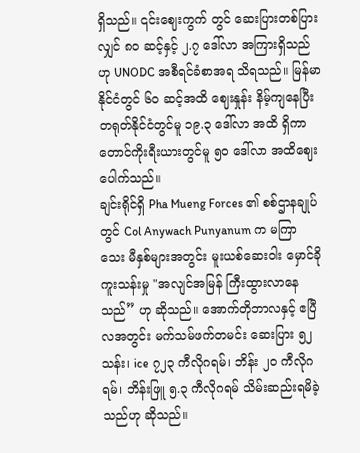ရှိသည်။ ၎င်းဈေးကွက် တွင် ဆေးပြားတစ်ပြားလျှင် ၈၀ ဆင့်နှင့် ၂.၇ ဒေါ်လာ အကြားရှိသည်ဟု UNODC အစီရင်ခံစာအရ သိရသည်။ မြန်မာနိုင်ငံတွင် ၆၀ ဆင့်အထိ ဈေးနှုန်း နိမ့်ကျနေပြီး တရုတ်နိုင်ငံတွင်မူ ၁၉.၃ ဒေါ်လာ အထိ ရှိကာ တောင်ကိုးရီးယားတွင်မူ ၅၀ ဒေါ်လာ အထိဈေးပေါက်သည်။
ချင်းရိုင်ရှိ Pha Mueng Forces ၏ စစ်ဌာနချုပ်တွင် Col Anywach Punyanum က မကြာသေး မီနှစ်များအတွင်း မူးယစ်ဆေးဝါး မှောင်ခိုကူးသန်းမှု "အလျင်အမြန် ကြီးထွားလာနေသည်” ဟု ဆိုသည်။ အောက်တိုဘာလနှင့် ဧပြီလအတွင်း မက်သမ်ဖက်တမင်း ဆေးပြား ၅၂ သန်း၊ ice ၇၂၃ ကီလိုဂရမ်၊ ဘိန်း ၂၀ ကီလိုဂရမ်၊ ဘိန်းဖြူ ၅.၃ ကီလိုဂရမ် သိမ်းဆည်းရမိခဲ့သည်ဟု ဆိုသည်။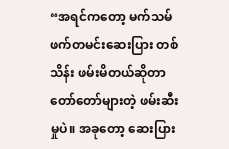“အရင်ကတော့ မက်သမ်ဖက်တမင်းဆေးပြား တစ်သိန်း ဖမ်းမိတယ်ဆိုတာ တော်တော်များတဲ့ ဖမ်းဆီးမှုပဲ။ အခုတော့ ဆေးပြား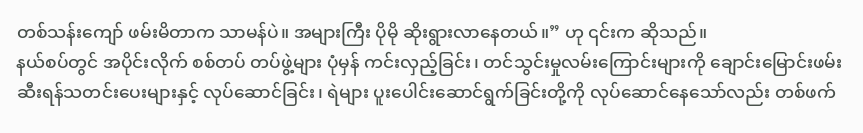တစ်သန်းကျော် ဖမ်းမိတာက သာမန်ပဲ။ အများကြီး ပိုမို ဆိုးရွားလာနေတယ်။” ဟု ၎င်းက ဆိုသည်။
နယ်စပ်တွင် အပိုင်းလိုက် စစ်တပ် တပ်ဖွဲ့များ ပုံမှန် ကင်းလှည့်ခြင်း၊ တင်သွင်းမှုလမ်းကြောင်းများကို ချောင်းမြောင်းဖမ်းဆီးရန်သတင်းပေးများနှင့် လုပ်ဆောင်ခြင်း၊ ရဲများ ပူးပေါင်းဆောင်ရွက်ခြင်းတို့ကို လုပ်ဆောင်နေသော်လည်း တစ်ဖက်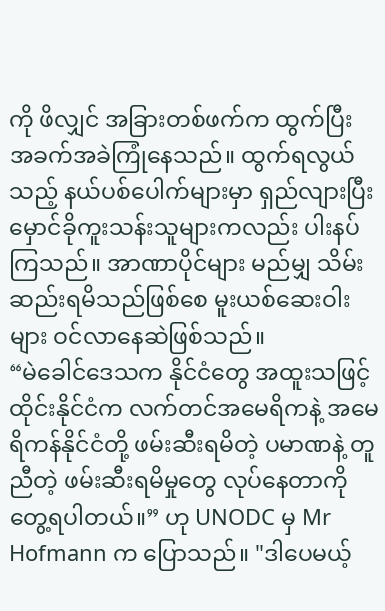ကို ဖိလျှင် အခြားတစ်ဖက်က ထွက်ပြီး အခက်အခဲကြုံနေသည်။ ထွက်ရလွယ်သည့် နယ်ပစ်ပေါက်များမှာ ရှည်လျားပြီး မှောင်ခိုကူးသန်းသူများကလည်း ပါးနပ်ကြသည်။ အာဏာပိုင်များ မည်မျှ သိမ်းဆည်းရမိသည်ဖြစ်စေ မူးယစ်ဆေးဝါးများ ဝင်လာနေဆဲဖြစ်သည်။
“မဲခေါင်ဒေသက နိုင်ငံတွေ အထူးသဖြင့် ထိုင်းနိုင်ငံက လက်တင်အမေရိကနဲ့ အမေရိကန်နိုင်ငံတို့ ဖမ်းဆီးရမိတဲ့ ပမာဏနဲ့ တူညီတဲ့ ဖမ်းဆီးရမိမှုတွေ လုပ်နေတာကို တွေ့ရပါတယ်။” ဟု UNODC မှ Mr Hofmann က ပြောသည်။ "ဒါပေမယ့်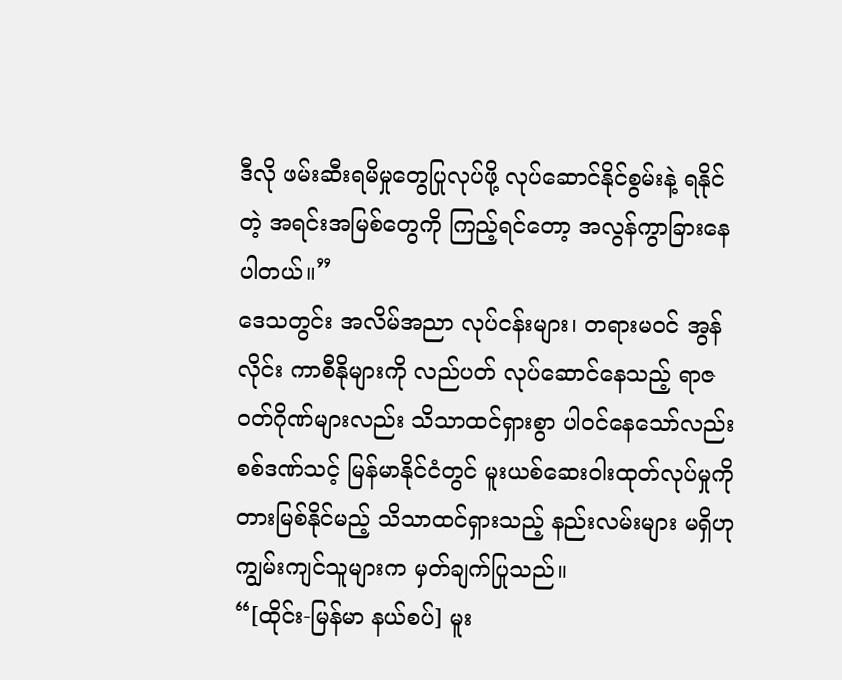ဒီလို ဖမ်းဆီးရမိမှုတွေပြုလုပ်ဖို့ လုပ်ဆောင်နိုင်စွမ်းနဲ့ ရနိုင်တဲ့ အရင်းအမြစ်တွေကို ကြည့်ရင်တော့ အလွန်ကွာခြားနေပါတယ်။”
ဒေသတွင်း အလိမ်အညာ လုပ်ငန်းများ၊ တရားမဝင် အွန်လိုင်း ကာစီနိုများကို လည်ပတ် လုပ်ဆောင်နေသည့် ရာဇဝတ်ဂိုဏ်များလည်း သိသာထင်ရှားစွာ ပါဝင်နေသော်လည်း စစ်ဒဏ်သင့် မြန်မာနိုင်ငံတွင် မူးယစ်ဆေးဝါးထုတ်လုပ်မှုကို တားမြစ်နိုင်မည့် သိသာထင်ရှားသည့် နည်းလမ်းများ မရှိဟု ကျွမ်းကျင်သူများက မှတ်ချက်ပြုသည်။
“[ထိုင်း-မြန်မာ နယ်စပ်] မူး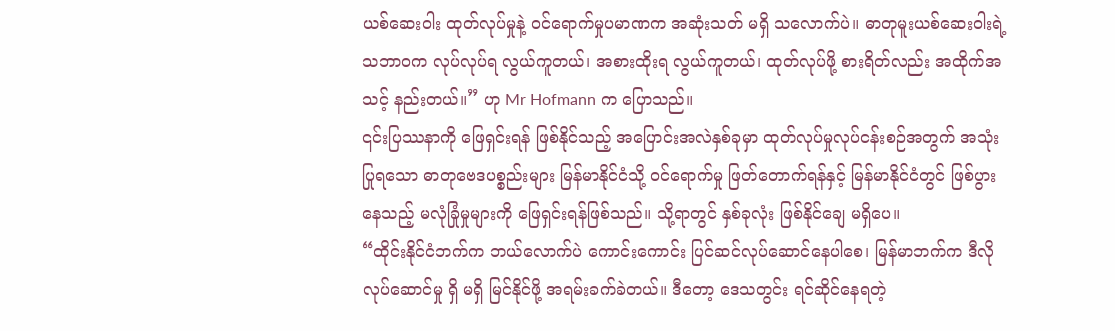ယစ်ဆေးဝါး ထုတ်လုပ်မှုနဲ့ ဝင်ရောက်မှုပမာဏက အဆုံးသတ် မရှိ သလောက်ပဲ။ ဓာတုမူးယစ်ဆေးဝါးရဲ့ သဘာဝက လုပ်လုပ်ရ လွယ်ကူတယ်၊ အစားထိုးရ လွယ်ကူတယ်၊ ထုတ်လုပ်ဖို့ စားရိတ်လည်း အထိုက်အသင့် နည်းတယ်။” ဟု Mr Hofmann က ပြောသည်။
၎င်းပြဿနာကို ဖြေရှင်းရန် ဖြစ်နိုင်သည့် အပြောင်းအလဲနှစ်ခုမှာ ထုတ်လုပ်မှုလုပ်ငန်းစဉ်အတွက် အသုံးပြုရသော ဓာတုဗေဒပစ္စည်းများ မြန်မာနိုင်ငံသို့ ဝင်ရောက်မှု ဖြတ်တောက်ရန်နှင့် မြန်မာနိုင်ငံတွင် ဖြစ်ပွားနေသည့် မလုံခြုံမှုများကို ဖြေရှင်းရန်ဖြစ်သည်။ သို့ရာတွင် နှစ်ခုလုံး ဖြစ်နိုင်ချေ မရှိပေ။
“ထိုင်းနိုင်ငံဘက်က ဘယ်လောက်ပဲ ကောင်းကောင်း ပြင်ဆင်လုပ်ဆောင်နေပါစေ၊ မြန်မာဘက်က ဒီလို လုပ်ဆောင်မှု ရှိ မရှိ မြင်နိုင်ဖို့ အရမ်းခက်ခဲတယ်။ ဒီတော့ ဒေသတွင်း ရင်ဆိုင်နေရတဲ့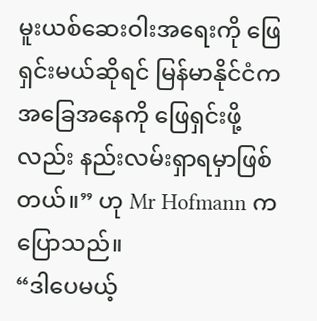မူးယစ်ဆေးဝါးအရေးကို ဖြေရှင်းမယ်ဆိုရင် မြန်မာနိုင်ငံက အခြေအနေကို ဖြေရှင်းဖို့လည်း နည်းလမ်းရှာရမှာဖြစ်တယ်။” ဟု Mr Hofmann က ပြောသည်။
“ဒါပေမယ့်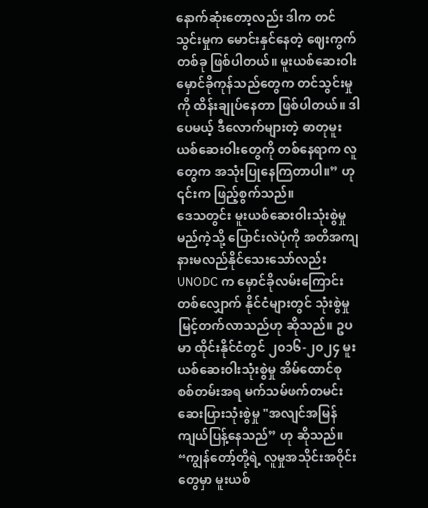နောက်ဆုံးတော့လည်း ဒါက တင်သွင်းမှုက မောင်းနှင်နေတဲ့ ဈေးကွက်တစ်ခု ဖြစ်ပါတယ်။ မူးယစ်ဆေးဝါး မှောင်ခိုကုန်သည်တွေက တင်သွင်းမှုကို ထိန်းချုပ်နေတာ ဖြစ်ပါတယ်။ ဒါပေမယ့် ဒီလောက်များတဲ့ ဓာတုမူးယစ်ဆေးဝါးတွေကို တစ်နေရာက လူတွေက အသုံးပြုနေကြတာပါ။” ဟု ၎င်းက ဖြည့်စွက်သည်။
ဒေသတွင်း မူးယစ်ဆေးဝါးသုံးစွဲမှု မည်ကဲ့သို့ ပြောင်းလဲပုံကို အတိအကျ နားမလည်နိုင်သေးသော်လည်း UNODC က မှောင်ခိုလမ်းကြောင်းတစ်လျှောက် နိုင်ငံများတွင် သုံးစွဲမှု မြင့်တက်လာသည်ဟု ဆိုသည်။ ဥပမာ ထိုင်းနိုင်ငံတွင် ၂၀၁၆-၂၀၂၄ မူးယစ်ဆေးဝါးသုံးစွဲမှု အိမ်ထောင်စု စစ်တမ်းအရ မက်သမ်ဖက်တမင်း ဆေးပြားသုံးစွဲမှု "အလျင်အမြန် ကျယ်ပြန့်နေသည်” ဟု ဆိုသည်။
“ကျွန်တော့်တို့ရဲ့ လူမှုအသိုင်းအဝိုင်းတွေမှာ မူးယစ်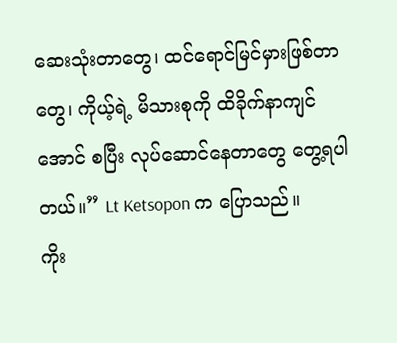ဆေးသုံးတာတွေ၊ ထင်ရောင်မြင်မှားဖြစ်တာတွေ၊ ကိုယ့်ရဲ့ မိသားစုကို ထိခိုက်နာကျင်အောင် စပြီး လုပ်ဆောင်နေတာတွေ တွေ့ရပါတယ်။” Lt Ketsopon က ပြောသည်။
ကိုး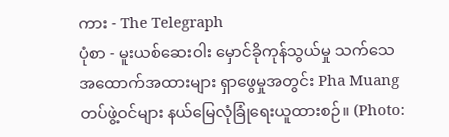ကား - The Telegraph
ပုံစာ - မူးယစ်ဆေးဝါး မှောင်ခိုကုန်သွယ်မှု သက်သေအထောက်အထားများ ရှာဖွေမှုအတွင်း Pha Muang တပ်ဖွဲ့ဝင်များ နယ်မြေလုံခြုံရေးယူထားစဉ်။ (Photo: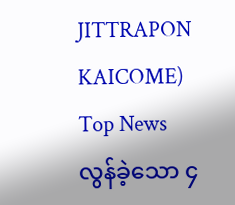JITTRAPON KAICOME)
Top News
လွန်ခဲ့သော ၄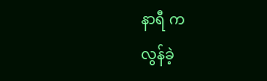နာရီ က
လွန်ခဲ့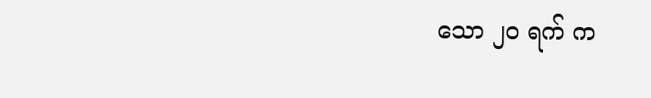သော ၂၀ ရက် က